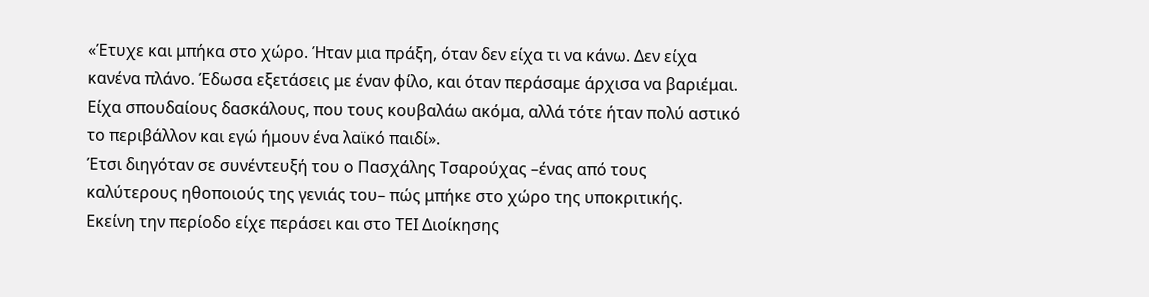«Έτυχε και μπήκα στο χώρο. Ήταν μια πράξη, όταν δεν είχα τι να κάνω. Δεν είχα κανένα πλάνο. Έδωσα εξετάσεις με έναν φίλο, και όταν περάσαμε άρχισα να βαριέμαι. Είχα σπουδαίους δασκάλους, που τους κουβαλάω ακόμα, αλλά τότε ήταν πολύ αστικό το περιβάλλον και εγώ ήμουν ένα λαϊκό παιδί».
Έτσι διηγόταν σε συνέντευξή του ο Πασχάλης Τσαρούχας –ένας από τους καλύτερους ηθοποιούς της γενιάς του– πώς μπήκε στο χώρο της υποκριτικής.
Εκείνη την περίοδο είχε περάσει και στο ΤΕΙ Διοίκησης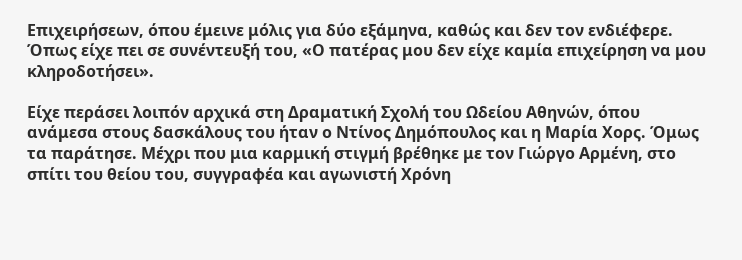Επιχειρήσεων, όπου έμεινε μόλις για δύο εξάμηνα, καθώς και δεν τον ενδιέφερε. Όπως είχε πει σε συνέντευξή του, «Ο πατέρας μου δεν είχε καμία επιχείρηση να μου κληροδοτήσει».

Είχε περάσει λοιπόν αρχικά στη Δραματική Σχολή του Ωδείου Αθηνών, όπου ανάμεσα στους δασκάλους του ήταν ο Ντίνος Δημόπουλος και η Μαρία Χορς. Όμως τα παράτησε. Μέχρι που μια καρμική στιγμή βρέθηκε με τον Γιώργο Αρμένη, στο σπίτι του θείου του, συγγραφέα και αγωνιστή Χρόνη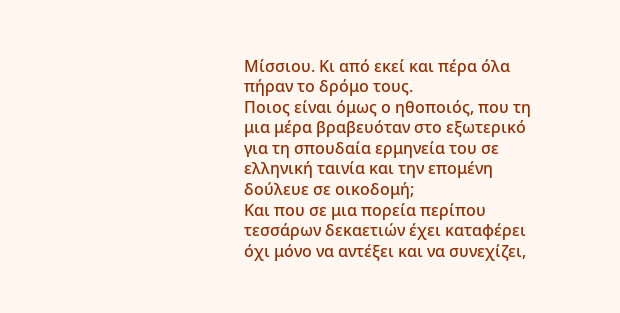Μίσσιου. Κι από εκεί και πέρα όλα πήραν το δρόμο τους.
Ποιος είναι όμως ο ηθοποιός, που τη μια μέρα βραβευόταν στο εξωτερικό για τη σπουδαία ερμηνεία του σε ελληνική ταινία και την επομένη δούλευε σε οικοδομή;
Και που σε μια πορεία περίπου τεσσάρων δεκαετιών έχει καταφέρει όχι μόνο να αντέξει και να συνεχίζει,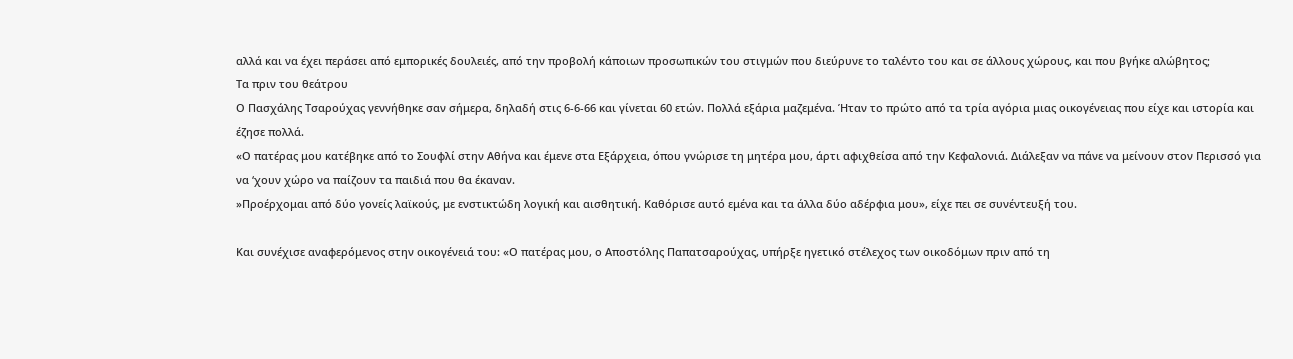αλλά και να έχει περάσει από εμπορικές δουλειές, από την προβολή κάποιων προσωπικών του στιγμών που διεύρυνε το ταλέντο του και σε άλλους χώρους, και που βγήκε αλώβητος;
Τα πριν του θεάτρου
Ο Πασχάλης Τσαρούχας γεννήθηκε σαν σήμερα, δηλαδή στις 6-6-66 και γίνεται 60 ετών. Πολλά εξάρια μαζεμένα. Ήταν το πρώτο από τα τρία αγόρια μιας οικογένειας που είχε και ιστορία και έζησε πολλά.
«Ο πατέρας μου κατέβηκε από το Σουφλί στην Αθήνα και έμενε στα Εξάρχεια, όπου γνώρισε τη μητέρα μου, άρτι αφιχθείσα από την Κεφαλονιά. Διάλεξαν να πάνε να μείνουν στον Περισσό για να ‘χουν χώρο να παίζουν τα παιδιά που θα έκαναν.
»Προέρχομαι από δύο γονείς λαϊκούς, με ενστικτώδη λογική και αισθητική. Καθόρισε αυτό εμένα και τα άλλα δύο αδέρφια μου», είχε πει σε συνέντευξή του.

Και συνέχισε αναφερόμενος στην οικογένειά του: «Ο πατέρας μου, ο Αποστόλης Παπατσαρούχας, υπήρξε ηγετικό στέλεχος των οικοδόμων πριν από τη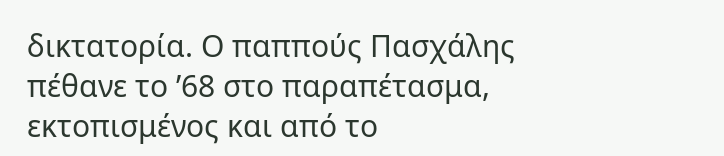δικτατορία. Ο παππούς Πασχάλης πέθανε το ’68 στο παραπέτασμα, εκτοπισμένος και από το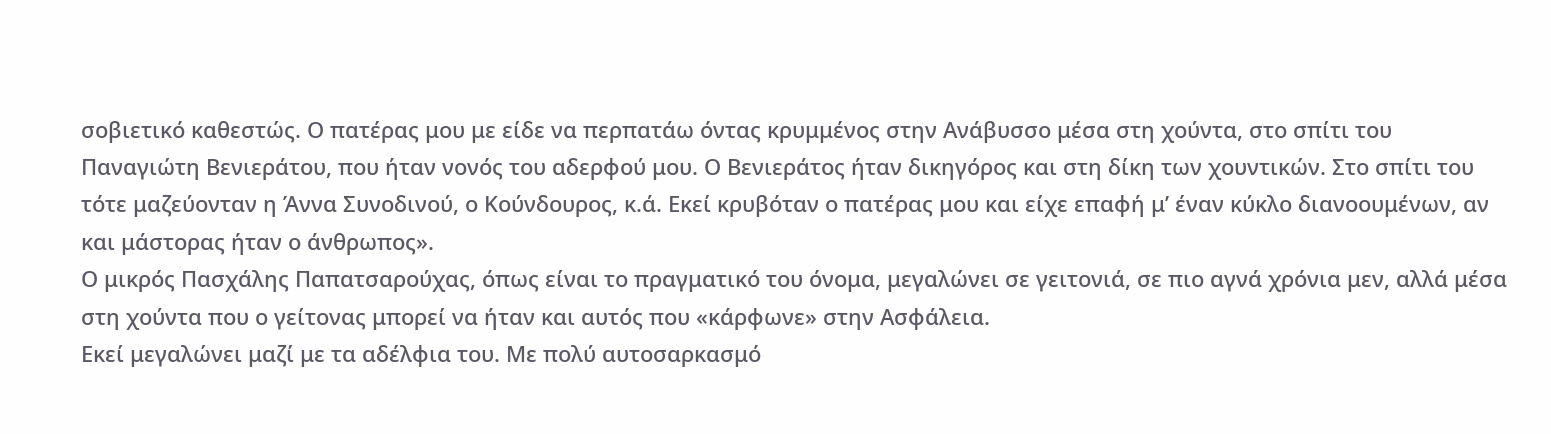σοβιετικό καθεστώς. Ο πατέρας μου με είδε να περπατάω όντας κρυμμένος στην Ανάβυσσο μέσα στη χούντα, στο σπίτι του Παναγιώτη Βενιεράτου, που ήταν νονός του αδερφού μου. Ο Βενιεράτος ήταν δικηγόρος και στη δίκη των χουντικών. Στο σπίτι του τότε μαζεύονταν η Άννα Συνοδινού, ο Κούνδουρος, κ.ά. Εκεί κρυβόταν ο πατέρας μου και είχε επαφή μ’ έναν κύκλο διανοουμένων, αν και μάστορας ήταν ο άνθρωπος».
Ο μικρός Πασχάλης Παπατσαρούχας, όπως είναι το πραγματικό του όνομα, μεγαλώνει σε γειτονιά, σε πιο αγνά χρόνια μεν, αλλά μέσα στη χούντα που ο γείτονας μπορεί να ήταν και αυτός που «κάρφωνε» στην Ασφάλεια.
Εκεί μεγαλώνει μαζί με τα αδέλφια του. Με πολύ αυτοσαρκασμό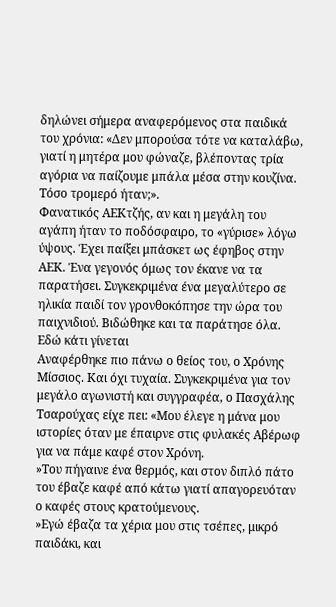δηλώνει σήμερα αναφερόμενος στα παιδικά του χρόνια: «Δεν μπορούσα τότε να καταλάβω, γιατί η μητέρα μου φώναζε, βλέποντας τρία αγόρια να παίζουμε μπάλα μέσα στην κουζίνα. Τόσο τρομερό ήταν;».
Φανατικός ΑΕΚτζής, αν και η μεγάλη του αγάπη ήταν το ποδόσφαιρο, το «γύρισε» λόγω ύψους. Έχει παίξει μπάσκετ ως έφηβος στην ΑΕΚ. Ένα γεγονός όμως τον έκανε να τα παρατήσει. Συγκεκριμένα ένα μεγαλύτερο σε ηλικία παιδί τον γρονθοκόπησε την ώρα του παιχνιδιού. Βιδώθηκε και τα παράτησε όλα.
Εδώ κάτι γίνεται
Αναφέρθηκε πιο πάνω ο θείος του, ο Χρόνης Μίσσιος. Και όχι τυχαία. Συγκεκριμένα για τον μεγάλο αγωνιστή και συγγραφέα, ο Πασχάλης Τσαρούχας είχε πει: «Μου έλεγε η μάνα μου ιστορίες όταν με έπαιρνε στις φυλακές Αβέρωφ για να πάμε καφέ στον Χρόνη.
»Του πήγαινε ένα θερμός, και στον διπλό πάτο του έβαζε καφέ από κάτω γιατί απαγορευόταν ο καφές στους κρατούμενους.
»Εγώ έβαζα τα χέρια μου στις τσέπες, μικρό παιδάκι, και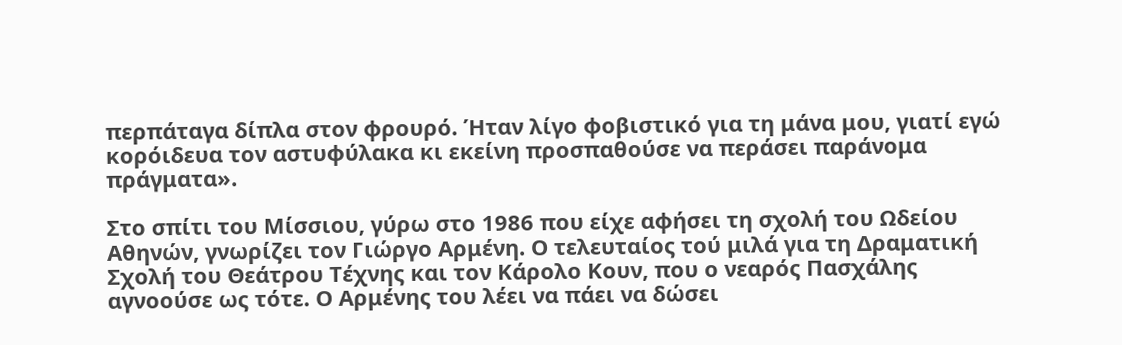περπάταγα δίπλα στον φρουρό. Ήταν λίγο φοβιστικό για τη μάνα μου, γιατί εγώ κορόιδευα τον αστυφύλακα κι εκείνη προσπαθούσε να περάσει παράνομα πράγματα».

Στο σπίτι του Μίσσιου, γύρω στο 1986 που είχε αφήσει τη σχολή του Ωδείου Αθηνών, γνωρίζει τον Γιώργο Αρμένη. Ο τελευταίος τού μιλά για τη Δραματική Σχολή του Θεάτρου Τέχνης και τον Κάρολο Κουν, που ο νεαρός Πασχάλης αγνοούσε ως τότε. Ο Αρμένης του λέει να πάει να δώσει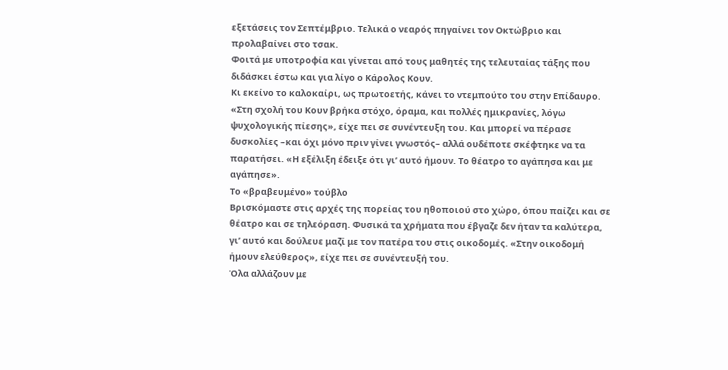εξετάσεις τον Σεπτέμβριο. Τελικά ο νεαρός πηγαίνει τον Οκτώβριο και προλαβαίνει στο τσακ.
Φοιτά με υποτροφία και γίνεται από τους μαθητές της τελευταίας τάξης που διδάσκει έστω και για λίγο ο Κάρολος Κουν.
Κι εκείνο το καλοκαίρι, ως πρωτοετής, κάνει το ντεμπούτο του στην Επίδαυρο. «Στη σχολή του Κουν βρήκα στόχο, όραμα, και πολλές ημικρανίες, λόγω ψυχολογικής πίεσης», είχε πει σε συνέντευξη του. Και μπορεί να πέρασε δυσκολίες –και όχι μόνο πριν γίνει γνωστός– αλλά ουδέποτε σκέφτηκε να τα παρατήσει. «Η εξέλιξη έδειξε ότι γι’ αυτό ήμουν. Το θέατρο το αγάπησα και με αγάπησε».
Το «βραβευμένο» τούβλο
Βρισκόμαστε στις αρχές της πορείας του ηθοποιού στο χώρο, όπου παίζει και σε θέατρο και σε τηλεόραση. Φυσικά τα χρήματα που έβγαζε δεν ήταν τα καλύτερα, γι’ αυτό και δούλευε μαζί με τον πατέρα του στις οικοδομές. «Στην οικοδομή ήμουν ελεύθερος», είχε πει σε συνέντευξή του.
Όλα αλλάζουν με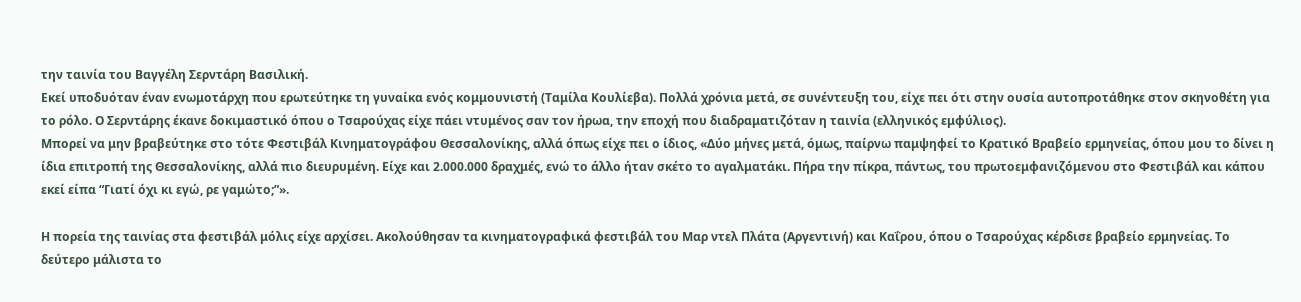την ταινία του Βαγγέλη Σερντάρη Βασιλική.
Εκεί υποδυόταν έναν ενωμοτάρχη που ερωτεύτηκε τη γυναίκα ενός κομμουνιστή (Ταμίλα Κουλίεβα). Πολλά χρόνια μετά, σε συνέντευξη του, είχε πει ότι στην ουσία αυτοπροτάθηκε στον σκηνοθέτη για το ρόλο. Ο Σερντάρης έκανε δοκιμαστικό όπου ο Τσαρούχας είχε πάει ντυμένος σαν τον ήρωα, την εποχή που διαδραματιζόταν η ταινία (ελληνικός εμφύλιος).
Μπορεί να μην βραβεύτηκε στο τότε Φεστιβάλ Κινηματογράφου Θεσσαλονίκης, αλλά όπως είχε πει ο ίδιος, «Δύο μήνες μετά, όμως, παίρνω παμψηφεί το Κρατικό Βραβείο ερμηνείας, όπου μου το δίνει η ίδια επιτροπή της Θεσσαλονίκης, αλλά πιο διευρυμένη. Είχε και 2.000.000 δραχμές, ενώ το άλλο ήταν σκέτο το αγαλματάκι. Πήρα την πίκρα, πάντως, του πρωτοεμφανιζόμενου στο Φεστιβάλ και κάπου εκεί είπα “Γιατί όχι κι εγώ, ρε γαμώτο;”».

Η πορεία της ταινίας στα φεστιβάλ μόλις είχε αρχίσει. Ακολούθησαν τα κινηματογραφικά φεστιβάλ του Μαρ ντελ Πλάτα (Αργεντινή) και Καΐρου, όπου ο Τσαρούχας κέρδισε βραβείο ερμηνείας. Το δεύτερο μάλιστα το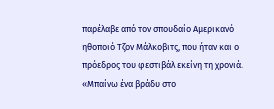παρέλαβε από τον σπουδαίο Αμερικανό ηθοποιό Τζον Μάλκοβιτς, που ήταν και ο πρόεδρος του φεστιβάλ εκείνη τη χρονιά.
«Μπαίνω ένα βράδυ στο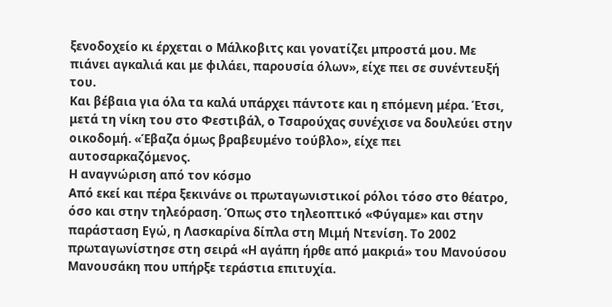ξενοδοχείο κι έρχεται ο Μάλκοβιτς και γονατίζει μπροστά μου. Με πιάνει αγκαλιά και με φιλάει, παρουσία όλων», είχε πει σε συνέντευξή του.
Και βέβαια για όλα τα καλά υπάρχει πάντοτε και η επόμενη μέρα. Έτσι, μετά τη νίκη του στο Φεστιβάλ, ο Τσαρούχας συνέχισε να δουλεύει στην οικοδομή. «Έβαζα όμως βραβευμένο τούβλο», είχε πει αυτοσαρκαζόμενος.
Η αναγνώριση από τον κόσμο
Από εκεί και πέρα ξεκινάνε οι πρωταγωνιστικοί ρόλοι τόσο στο θέατρο, όσο και στην τηλεόραση. Όπως στο τηλεοπτικό «Φύγαμε» και στην παράσταση Εγώ, η Λασκαρίνα δίπλα στη Μιμή Ντενίση. Το 2002 πρωταγωνίστησε στη σειρά «Η αγάπη ήρθε από μακριά» του Μανούσου Μανουσάκη που υπήρξε τεράστια επιτυχία.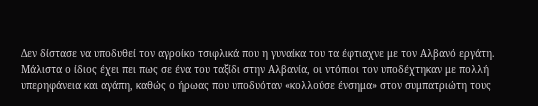Δεν δίστασε να υποδυθεί τον αγροίκο τσιφλικά που η γυναίκα του τα έφτιαχνε με τον Αλβανό εργάτη.
Μάλιστα ο ίδιος έχει πει πως σε ένα του ταξίδι στην Αλβανία, οι ντόπιοι τον υποδέχτηκαν με πολλή υπερηφάνεια και αγάπη, καθώς ο ήρωας που υποδυόταν «κολλούσε ένσημα» στον συμπατριώτη τους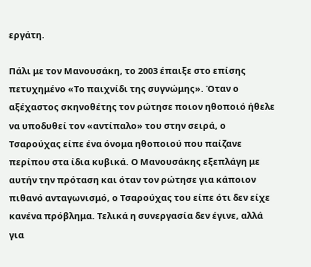εργάτη.

Πάλι με τον Μανουσάκη, το 2003 έπαιξε στο επίσης πετυχημένο «Το παιχνίδι της συγνώμης». Όταν ο αξέχαστος σκηνοθέτης τον ρώτησε ποιον ηθοποιό ήθελε να υποδυθεί τον «αντίπαλο» του στην σειρά, ο Τσαρούχας είπε ένα όνομα ηθοποιού που παίζανε περίπου στα ίδια κυβικά. Ο Μανουσάκης εξεπλάγη με αυτήν την πρόταση και όταν τον ρώτησε για κάποιον πιθανό ανταγωνισμό, ο Τσαρούχας του είπε ότι δεν είχε κανένα πρόβλημα. Τελικά η συνεργασία δεν έγινε, αλλά για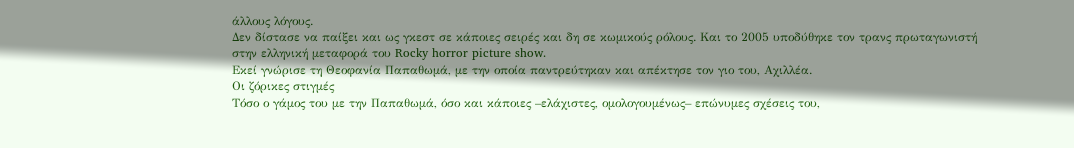άλλους λόγους.
Δεν δίστασε να παίξει και ως γκεστ σε κάποιες σειρές και δη σε κωμικούς ρόλους. Και το 2005 υποδύθηκε τον τρανς πρωταγωνιστή στην ελληνική μεταφορά του Rocky horror picture show.
Εκεί γνώρισε τη Θεοφανία Παπαθωμά, με την οποία παντρεύτηκαν και απέκτησε τον γιο του, Αχιλλέα.
Οι ζόρικες στιγμές
Τόσο ο γάμος του με την Παπαθωμά, όσο και κάποιες –ελάχιστες, ομολογουμένως– επώνυμες σχέσεις του,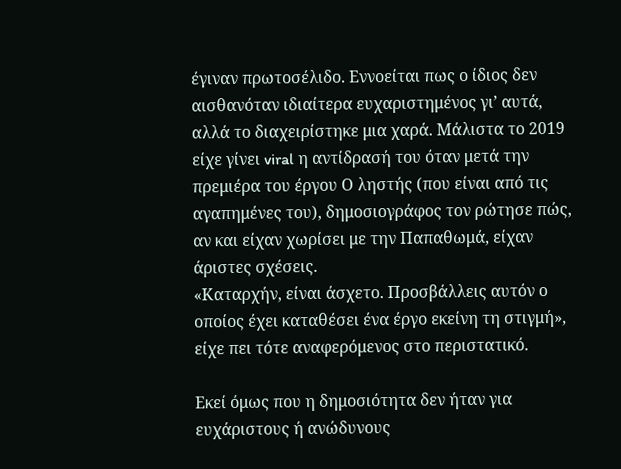έγιναν πρωτοσέλιδο. Εννοείται πως ο ίδιος δεν αισθανόταν ιδιαίτερα ευχαριστημένος γι’ αυτά, αλλά το διαχειρίστηκε μια χαρά. Μάλιστα το 2019 είχε γίνει viral η αντίδρασή του όταν μετά την πρεμιέρα του έργου Ο ληστής (που είναι από τις αγαπημένες του), δημοσιογράφος τον ρώτησε πώς, αν και είχαν χωρίσει με την Παπαθωμά, είχαν άριστες σχέσεις.
«Καταρχήν, είναι άσχετο. Προσβάλλεις αυτόν ο οποίος έχει καταθέσει ένα έργο εκείνη τη στιγμή», είχε πει τότε αναφερόμενος στο περιστατικό.

Εκεί όμως που η δημοσιότητα δεν ήταν για ευχάριστους ή ανώδυνους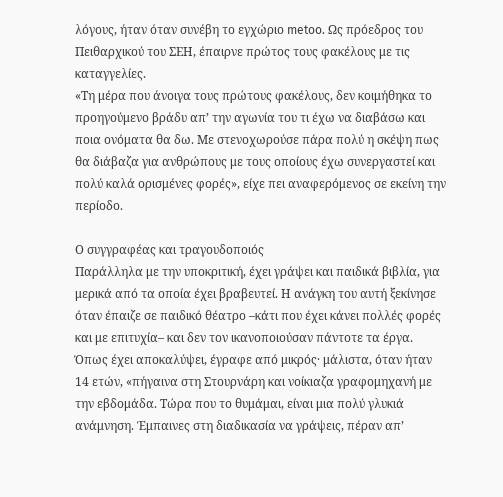λόγους, ήταν όταν συνέβη το εγχώριο metoo. Ως πρόεδρος του Πειθαρχικού του ΣΕΗ, έπαιρνε πρώτος τους φακέλους με τις καταγγελίες.
«Τη μέρα που άνοιγα τους πρώτους φακέλους, δεν κοιμήθηκα το προηγούμενο βράδυ απ’ την αγωνία του τι έχω να διαβάσω και ποια ονόματα θα δω. Με στενοχωρούσε πάρα πολύ η σκέψη πως θα διάβαζα για ανθρώπους με τους οποίους έχω συνεργαστεί και πολύ καλά ορισμένες φορές», είχε πει αναφερόμενος σε εκείνη την περίοδο.

Ο συγγραφέας και τραγουδοποιός
Παράλληλα με την υποκριτική, έχει γράψει και παιδικά βιβλία, για μερικά από τα οποία έχει βραβευτεί. Η ανάγκη του αυτή ξεκίνησε όταν έπαιζε σε παιδικό θέατρο –κάτι που έχει κάνει πολλές φορές και με επιτυχία– και δεν τον ικανοποιούσαν πάντοτε τα έργα.
Όπως έχει αποκαλύψει, έγραφε από μικρός· μάλιστα, όταν ήταν 14 ετών, «πήγαινα στη Στουρνάρη και νοίκιαζα γραφομηχανή με την εβδομάδα. Τώρα που το θυμάμαι, είναι μια πολύ γλυκιά ανάμνηση. Έμπαινες στη διαδικασία να γράψεις, πέραν απ’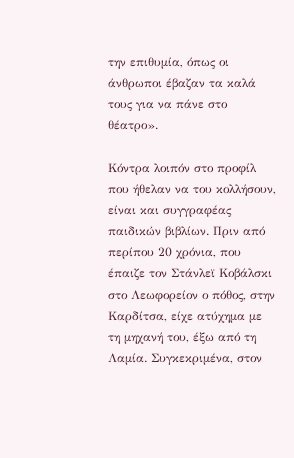την επιθυμία, όπως οι άνθρωποι έβαζαν τα καλά τους για να πάνε στο θέατρο».

Κόντρα λοιπόν στο προφίλ που ήθελαν να του κολλήσουν, είναι και συγγραφέας παιδικών βιβλίων. Πριν από περίπου 20 χρόνια, που έπαιζε τον Στάνλεϊ Κοβάλσκι στο Λεωφορείον ο πόθος, στην Καρδίτσα, είχε ατύχημα με τη μηχανή του, έξω από τη Λαμία. Συγκεκριμένα, στον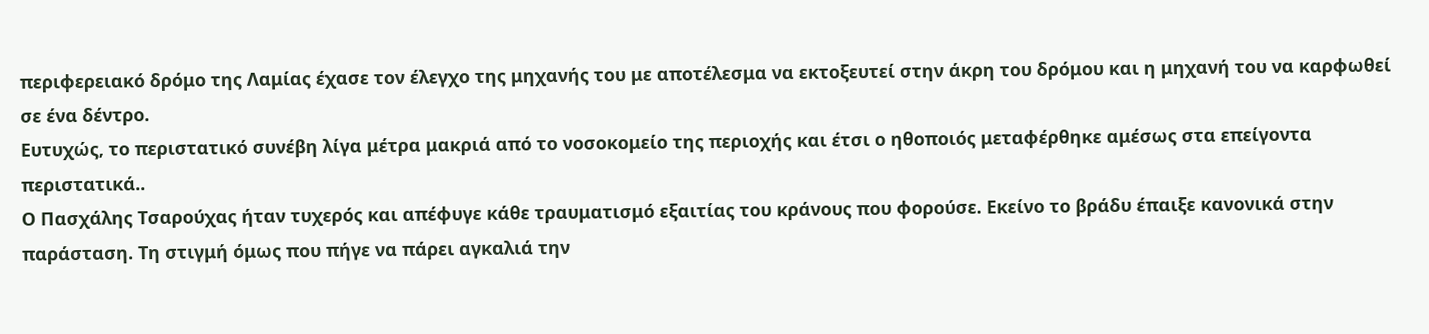περιφερειακό δρόμο της Λαμίας έχασε τον έλεγχο της μηχανής του με αποτέλεσμα να εκτοξευτεί στην άκρη του δρόμου και η μηχανή του να καρφωθεί σε ένα δέντρο.
Ευτυχώς, το περιστατικό συνέβη λίγα μέτρα μακριά από το νοσοκομείο της περιοχής και έτσι ο ηθοποιός μεταφέρθηκε αμέσως στα επείγοντα περιστατικά..
Ο Πασχάλης Τσαρούχας ήταν τυχερός και απέφυγε κάθε τραυματισμό εξαιτίας του κράνους που φορούσε. Εκείνο το βράδυ έπαιξε κανονικά στην παράσταση. Τη στιγμή όμως που πήγε να πάρει αγκαλιά την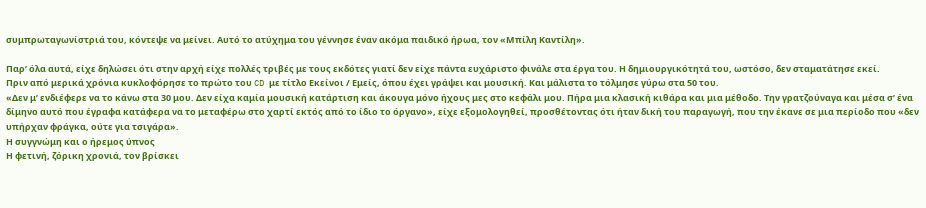συμπρωταγωνίστριά του, κόντεψε να μείνει. Αυτό το ατύχημα του γέννησε έναν ακόμα παιδικό ήρωα, τον «Μπίλη Καντίλη».

Παρ’ όλα αυτά, είχε δηλώσει ότι στην αρχή είχε πολλές τριβές με τους εκδότες γιατί δεν είχε πάντα ευχάριστο φινάλε στα έργα του. Η δημιουργικότητά του, ωστόσο, δεν σταματάτησε εκεί.
Πριν από μερικά χρόνια κυκλοφόρησε το πρώτο του CD με τίτλο Εκείνοι / Εμείς, όπου έχει γράψει και μουσική. Και μάλιστα το τόλμησε γύρω στα 50 του.
«Δεν μ’ ενδιέφερε να το κάνω στα 30 μου. Δεν είχα καμία μουσική κατάρτιση και άκουγα μόνο ήχους μες στο κεφάλι μου. Πήρα μια κλασική κιθάρα και μια μέθοδο. Την γρατζούναγα και μέσα σ’ ένα δίμηνο αυτό που έγραφα κατάφερα να το μεταφέρω στο χαρτί εκτός από το ίδιο το όργανο», είχε εξομολογηθεί, προσθέτοντας ότι ήταν δική του παραγωγή, που την έκανε σε μια περίοδο που «δεν υπήρχαν φράγκα, ούτε για τσιγάρα».
Η συγγνώμη και ο ήρεμος ύπνος
Η φετινή, ζόρικη χρονιά, τον βρίσκει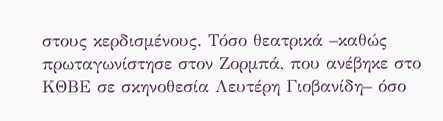στους κερδισμένους. Τόσο θεατρικά –καθώς πρωταγωνίστησε στον Ζορμπά, που ανέβηκε στο ΚΘΒΕ σε σκηνοθεσία Λευτέρη Γιοβανίδη– όσο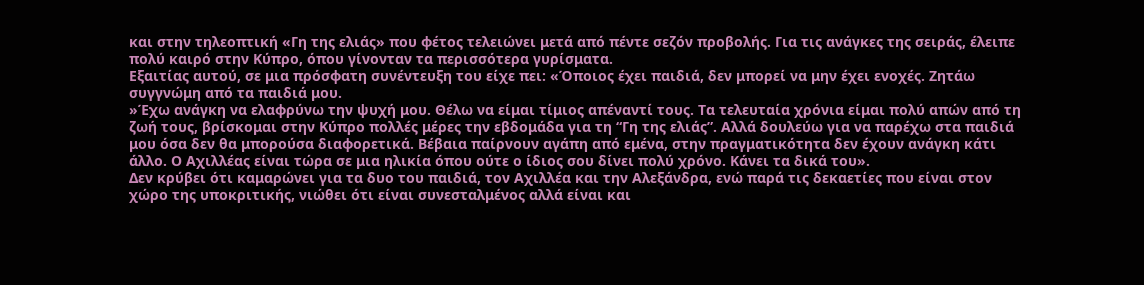και στην τηλεοπτική «Γη της ελιάς» που φέτος τελειώνει μετά από πέντε σεζόν προβολής. Για τις ανάγκες της σειράς, έλειπε πολύ καιρό στην Κύπρο, όπου γίνονταν τα περισσότερα γυρίσματα.
Εξαιτίας αυτού, σε μια πρόσφατη συνέντευξη του είχε πει: «Όποιος έχει παιδιά, δεν μπορεί να μην έχει ενοχές. Ζητάω συγγνώμη από τα παιδιά μου.
»Έχω ανάγκη να ελαφρύνω την ψυχή μου. Θέλω να είμαι τίμιος απέναντί τους. Τα τελευταία χρόνια είμαι πολύ απών από τη ζωή τους, βρίσκομαι στην Κύπρο πολλές μέρες την εβδομάδα για τη “Γη της ελιάς”. Αλλά δουλεύω για να παρέχω στα παιδιά μου όσα δεν θα μπορούσα διαφορετικά. Βέβαια παίρνουν αγάπη από εμένα, στην πραγματικότητα δεν έχουν ανάγκη κάτι άλλο. Ο Αχιλλέας είναι τώρα σε μια ηλικία όπου ούτε ο ίδιος σου δίνει πολύ χρόνο. Κάνει τα δικά του».
Δεν κρύβει ότι καμαρώνει για τα δυο του παιδιά, τον Αχιλλέα και την Αλεξάνδρα, ενώ παρά τις δεκαετίες που είναι στον χώρο της υποκριτικής, νιώθει ότι είναι συνεσταλμένος αλλά είναι και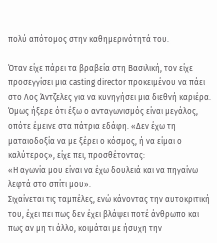πολύ απότομος στην καθημερινότητά του.

Όταν είχε πάρει τα βραβεία στη Βασιλική, τον είχε προσεγγίσει μια casting director προκειμένου να πάει στο Λος Άντζελες για να κυνηγήσει μια διεθνή καριέρα. Όμως ήξερε ότι έξω ο ανταγωνισμός είναι μεγάλος, οπότε έμεινε στα πάτρια εδάφη. «Δεν έχω τη ματαιοδοξία να με ξέρει ο κόσμος, ή να είμαι ο καλύτερος», είχε πει, προσθέτοντας:
«Η αγωνία μου είναι να έχω δουλειά και να πηγαίνω λεφτά στο σπίτι μου».
Σιχαίνεται τις ταμπέλες, ενώ κάνοντας την αυτοκριτική του, έχει πει πως δεν έχει βλάψει ποτέ άνθρωπο και πως αν μη τι άλλο, κοιμάται με ήσυχη την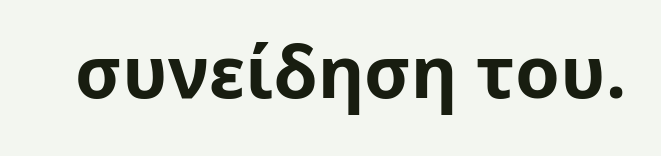συνείδηση του.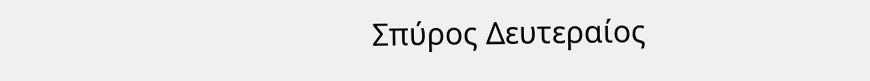Σπύρος Δευτεραίος